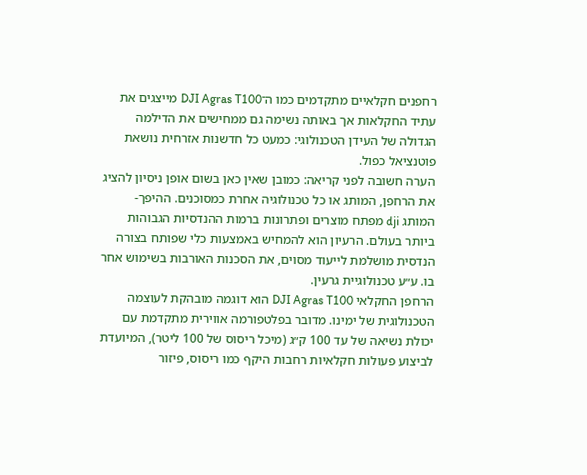רחפנים חקלאיים מתקדמים כמו ה־DJI Agras T100 מייצגים את עתיד החקלאות אך באותה נשימה גם ממחישים את הדילמה הגדולה של העידן הטכנולוגי: כמעט כל חדשנות אזרחית נושאת פוטנציאל כפול.
הערה חשובה לפני קריאה: כמובן שאין כאן בשום אופן ניסיון להציג את הרחפן, המותג או כל טכנולוגיה אחרת כמסוכנים. ההיפך- המותג dji מפתח מוצרים ופתרונות ברמות ההנדסיות הגבוהות ביותר בעולם. הרעיון הוא להמחיש באמצעות כלי שפותח בצורה הנדסית מושלמת לייעוד מסוים, את הסכנות האורבות בשימוש אחר בו. ע״ע טכנולוגיית גרעין.
הרחפן החקלאי DJI Agras T100 הוא דוגמה מובהקת לעוצמה הטכנולוגית של ימינו. מדובר בפלטפורמה אווירית מתקדמת עם יכולת נשיאה של עד 100 ק״ג (מיכל ריסוס של 100 ליטר), המיועדת לביצוע פעולות חקלאיות רחבות היקף כמו ריסוס, פיזור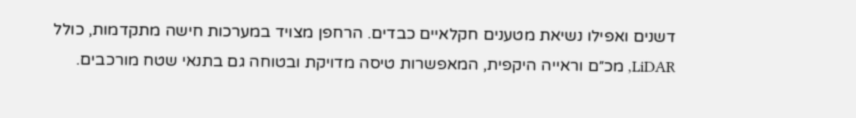דשנים ואפילו נשיאת מטענים חקלאיים כבדים. הרחפן מצויד במערכות חישה מתקדמות, כולל LiDAR, מכ״ם וראייה היקפית, המאפשרות טיסה מדויקת ובטוחה גם בתנאי שטח מורכבים.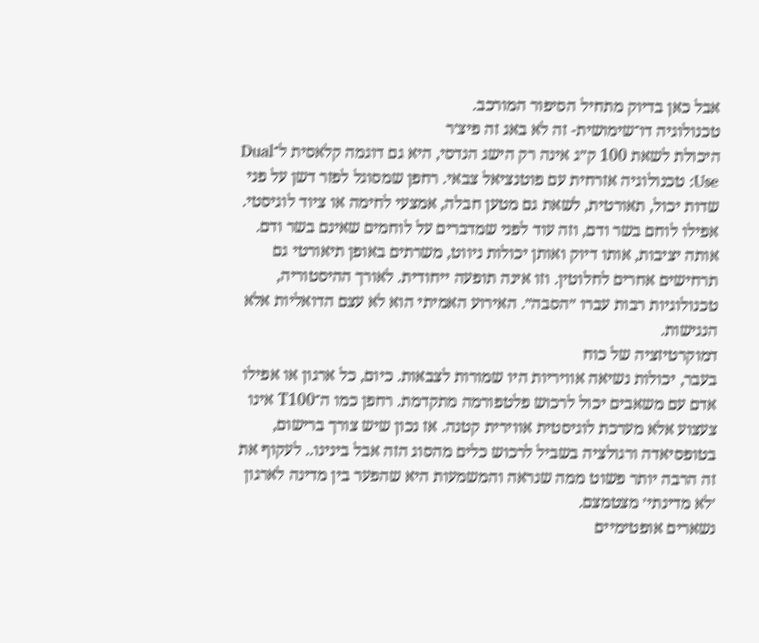אבל כאן בדיוק מתחיל הסיפור המורכב.
טכנולוגיה דו־שימושית- זה לא באג זה פיצ׳ר
היכולת לשאת 100 ק״ג אינה רק הישג הנדסי, היא גם דוגמה קלאסית ל־Dual Use: טכנולוגיה אזרחית עם פוטנציאל צבאי. רחפן שמסוגל לפזר דשן על פני שדות יכול, תאורטית, לשאת גם מטען חבלה, אמצעי לחימה או ציוד לוגיסטי. אפילו לוחם בשר ודם, וזה עוד לפני שמדברים על לוחמים שאינם בשר ודם. אותה יציבות, אותו דיוק ואותן יכולות ניווט, משרתים באופן תיאורטי גם תרחישים אחרים לחלוטין. וזו אינה תופעה ייחודית. לאורך ההיסטוריה, טכנולוגיות רבות עברו ״הסבה״. האירוע האמיתי הוא לא עצם הדואליות אלא הנגישות.
דמוקרטיזציה של כוח
בעבר, יכולות נשיאה אוויריות היו שמורות לצבאות. כיום, כל ארגון או אפילו אדם עם משאבים יכול לרכוש פלטפורמה מתקדמת. רחפן כמו ה־T100 אינו צעצוע אלא מערכת לוגיסטית אווירית קטנה. אז נכון שיש צורך ברישום, בטופסיאדה ורגולציה בשביל לרכוש כלים מהסוג הזה אבל בינינו.. לעקוף את זה הרבה יותר פשוט ממה שנראה והמשמעות היא שהפער בין מדינה לארגון ׳לא מדינתי׳ מצטמצם.
נשארים אופטימיים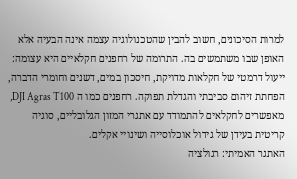למרות הסיכונים, חשוב להבין שהטכנולוגיה עצמה אינה הבעיה אלא האופן שבו משתמשים בה. התרומה של רחפנים חקלאיים היא עצומה: ייעול דרמטי של חקלאות מדויקת, חיסכון במים, דשנים וחומרי הדברה, הפחתת זיהום סביבתי והגדלת תפוקה. רחפנים כמו ה DJI Agras T100, מאפשרים לחקלאים להתמודד עם אתגרי המזון הגלובליים, סוגיה קריטית בעידן של גידול אוכלוסייה ושינויי אקלים.
האתגר האמיתי: רגולציה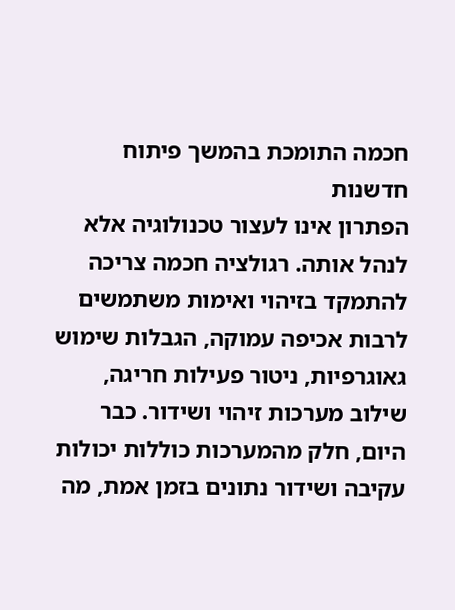חכמה התומכת בהמשך פיתוח חדשנות
הפתרון אינו לעצור טכנולוגיה אלא לנהל אותה. רגולציה חכמה צריכה להתמקד בזיהוי ואימות משתמשים לרבות אכיפה עמוקה, הגבלות שימוש גאוגרפיות, ניטור פעילות חריגה, שילוב מערכות זיהוי ושידור. כבר היום, חלק מהמערכות כוללות יכולות עקיבה ושידור נתונים בזמן אמת, מה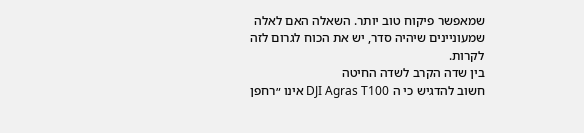שמאפשר פיקוח טוב יותר. השאלה האם לאלה שמעוניינים שיהיה סדר, יש את הכוח לגרום לזה לקרות.
בין שדה הקרב לשדה החיטה
חשוב להדגיש כי ה DJI Agras T100 אינו ״רחפן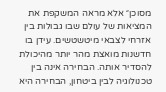מסוכן״ אלא מראה המשקפת את המציאות של עולם שבו גבולות בין אזרחי לצבאי מיטשטשים. עידן בו חדשנות מואצת מהר יותר מהיכולת להסדיר אותה. הבחירה אינה בין טכנולוגיה לבין ביטחון, הבחירה היא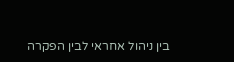בין ניהול אחראי לבין הפקרה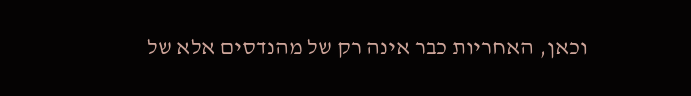וכאן, האחריות כבר אינה רק של מהנדסים אלא של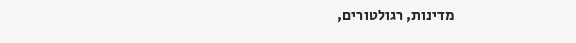מדינות, רגולטורים,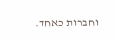וחברות כאחד.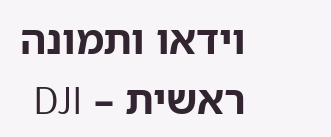וידאו ותמונה ראשית – DJI